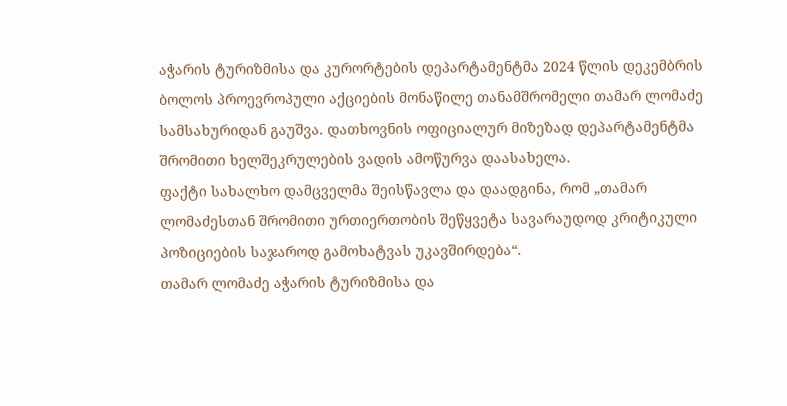აჭარის ტურიზმისა და კურორტების დეპარტამენტმა 2024 წლის დეკემბრის ბოლოს პროევროპული აქციების მონაწილე თანამშრომელი თამარ ლომაძე სამსახურიდან გაუშვა. დათხოვნის ოფიციალურ მიზეზად დეპარტამენტმა შრომითი ხელშეკრულების ვადის ამოწურვა დაასახელა.
ფაქტი სახალხო დამცველმა შეისწავლა და დაადგინა, რომ „თამარ ლომაძესთან შრომითი ურთიერთობის შეწყვეტა სავარაუდოდ კრიტიკული პოზიციების საჯაროდ გამოხატვას უკავშირდება“.
თამარ ლომაძე აჭარის ტურიზმისა და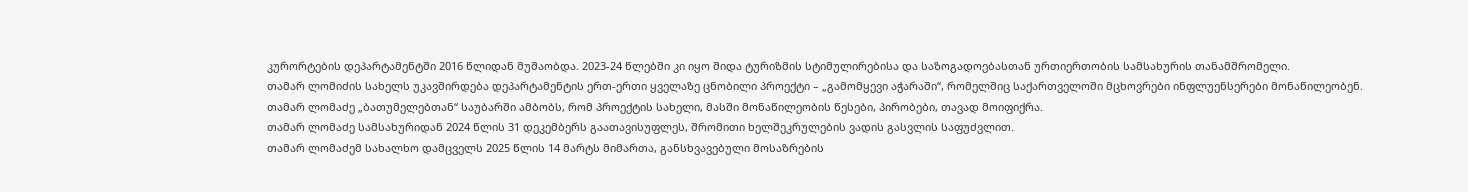კურორტების დეპარტამენტში 2016 წლიდან მუშაობდა. 2023-24 წლებში კი იყო შიდა ტურიზმის სტიმულირებისა და საზოგადოებასთან ურთიერთობის სამსახურის თანამშრომელი.
თამარ ლომიძის სახელს უკავშირდება დეპარტამენტის ერთ-ერთი ყველაზე ცნობილი პროექტი – „გამომყევი აჭარაში“, რომელშიც საქართველოში მცხოვრები ინფლუენსერები მონაწილეობენ.
თამარ ლომაძე „ბათუმელებთან“ საუბარში ამბობს, რომ პროექტის სახელი, მასში მონაწილეობის წესები, პირობები, თავად მოიფიქრა.
თამარ ლომაძე სამსახურიდან 2024 წლის 31 დეკემბერს გაათავისუფლეს, შრომითი ხელშეკრულების ვადის გასვლის საფუძვლით.
თამარ ლომაძემ სახალხო დამცველს 2025 წლის 14 მარტს მიმართა, განსხვავებული მოსაზრების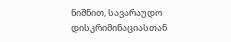ნიშნით, სავარაუდო დისკრიმინაციასთან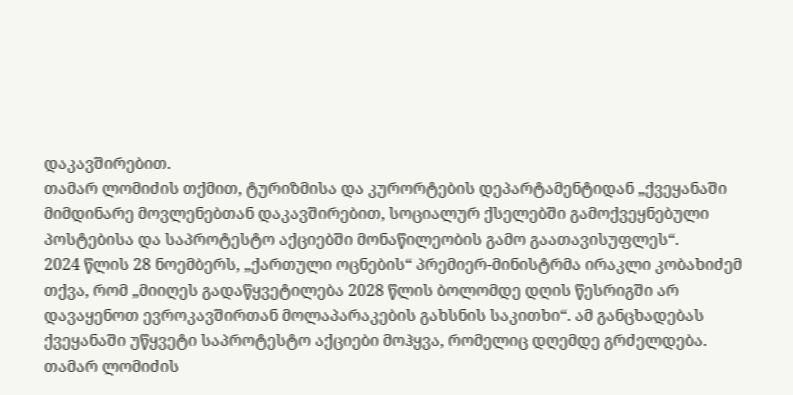დაკავშირებით.
თამარ ლომიძის თქმით, ტურიზმისა და კურორტების დეპარტამენტიდან „ქვეყანაში მიმდინარე მოვლენებთან დაკავშირებით, სოციალურ ქსელებში გამოქვეყნებული პოსტებისა და საპროტესტო აქციებში მონაწილეობის გამო გაათავისუფლეს“.
2024 წლის 28 ნოემბერს, „ქართული ოცნების“ პრემიერ-მინისტრმა ირაკლი კობახიძემ თქვა, რომ „მიიღეს გადაწყვეტილება 2028 წლის ბოლომდე დღის წესრიგში არ დავაყენოთ ევროკავშირთან მოლაპარაკების გახსნის საკითხი“. ამ განცხადებას ქვეყანაში უწყვეტი საპროტესტო აქციები მოჰყვა, რომელიც დღემდე გრძელდება.
თამარ ლომიძის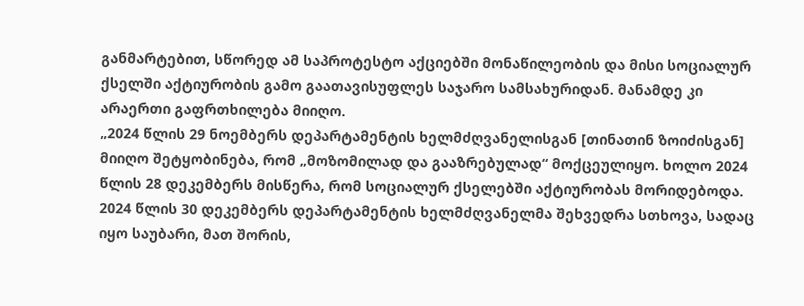განმარტებით, სწორედ ამ საპროტესტო აქციებში მონაწილეობის და მისი სოციალურ ქსელში აქტიურობის გამო გაათავისუფლეს საჯარო სამსახურიდან. მანამდე კი არაერთი გაფრთხილება მიიღო.
„2024 წლის 29 ნოემბერს დეპარტამენტის ხელმძღვანელისგან [თინათინ ზოიძისგან] მიიღო შეტყობინება, რომ „მოზომილად და გააზრებულად“ მოქცეულიყო. ხოლო 2024 წლის 28 დეკემბერს მისწერა, რომ სოციალურ ქსელებში აქტიურობას მორიდებოდა. 2024 წლის 30 დეკემბერს დეპარტამენტის ხელმძღვანელმა შეხვედრა სთხოვა, სადაც იყო საუბარი, მათ შორის,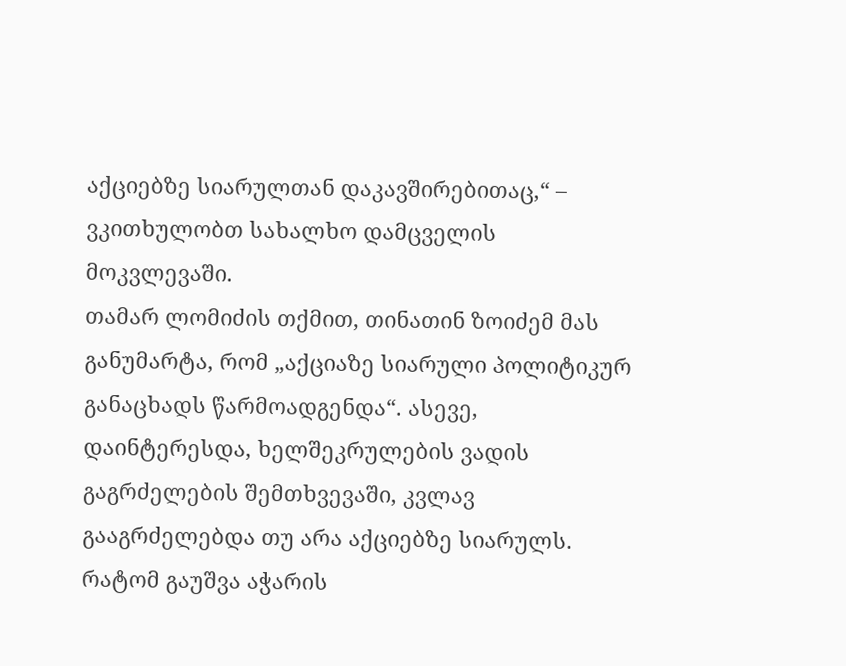აქციებზე სიარულთან დაკავშირებითაც,“ – ვკითხულობთ სახალხო დამცველის მოკვლევაში.
თამარ ლომიძის თქმით, თინათინ ზოიძემ მას განუმარტა, რომ „აქციაზე სიარული პოლიტიკურ განაცხადს წარმოადგენდა“. ასევე, დაინტერესდა, ხელშეკრულების ვადის გაგრძელების შემთხვევაში, კვლავ გააგრძელებდა თუ არა აქციებზე სიარულს.
რატომ გაუშვა აჭარის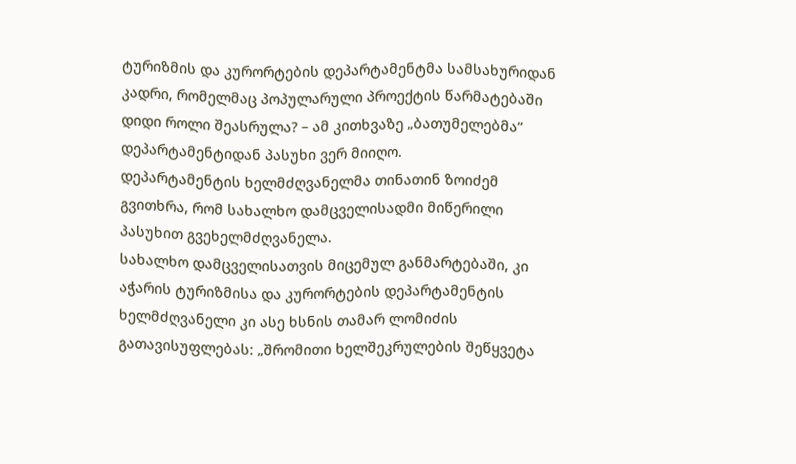ტურიზმის და კურორტების დეპარტამენტმა სამსახურიდან კადრი, რომელმაც პოპულარული პროექტის წარმატებაში დიდი როლი შეასრულა? – ამ კითხვაზე „ბათუმელებმა“ დეპარტამენტიდან პასუხი ვერ მიიღო.
დეპარტამენტის ხელმძღვანელმა თინათინ ზოიძემ გვითხრა, რომ სახალხო დამცველისადმი მიწერილი პასუხით გვეხელმძღვანელა.
სახალხო დამცველისათვის მიცემულ განმარტებაში, კი აჭარის ტურიზმისა და კურორტების დეპარტამენტის ხელმძღვანელი კი ასე ხსნის თამარ ლომიძის გათავისუფლებას: „შრომითი ხელშეკრულების შეწყვეტა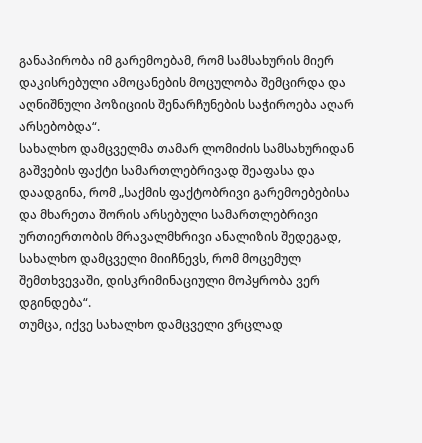განაპირობა იმ გარემოებამ, რომ სამსახურის მიერ დაკისრებული ამოცანების მოცულობა შემცირდა და აღნიშნული პოზიციის შენარჩუნების საჭიროება აღარ არსებობდა“.
სახალხო დამცველმა თამარ ლომიძის სამსახურიდან გაშვების ფაქტი სამართლებრივად შეაფასა და დაადგინა, რომ „საქმის ფაქტობრივი გარემოებებისა და მხარეთა შორის არსებული სამართლებრივი ურთიერთობის მრავალმხრივი ანალიზის შედეგად, სახალხო დამცველი მიიჩნევს, რომ მოცემულ შემთხვევაში, დისკრიმინაციული მოპყრობა ვერ დგინდება“.
თუმცა, იქვე სახალხო დამცველი ვრცლად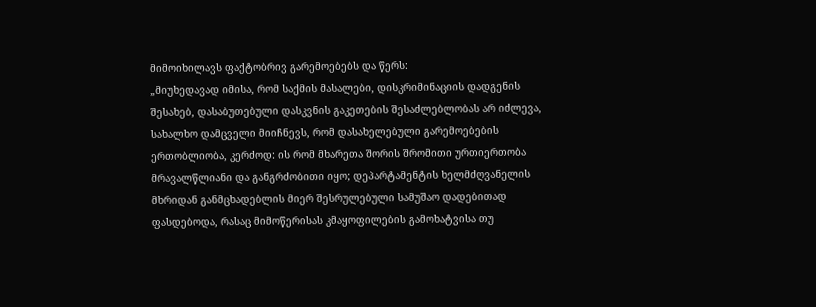მიმოიხილავს ფაქტობრივ გარემოებებს და წერს:
„მიუხედავად იმისა, რომ საქმის მასალები, დისკრიმინაციის დადგენის შესახებ, დასაბუთებული დასკვნის გაკეთების შესაძლებლობას არ იძლევა, სახალხო დამცველი მიიჩნევს, რომ დასახელებული გარემოებების ერთობლიობა, კერძოდ: ის რომ მხარეთა შორის შრომითი ურთიერთობა მრავალწლიანი და განგრძობითი იყო; დეპარტამენტის ხელმძღვანელის მხრიდან განმცხადებლის მიერ შესრულებული სამუშაო დადებითად ფასდებოდა, რასაც მიმოწერისას კმაყოფილების გამოხატვისა თუ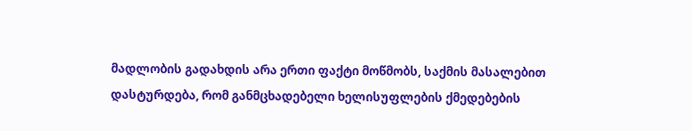მადლობის გადახდის არა ერთი ფაქტი მოწმობს, საქმის მასალებით დასტურდება, რომ განმცხადებელი ხელისუფლების ქმედებების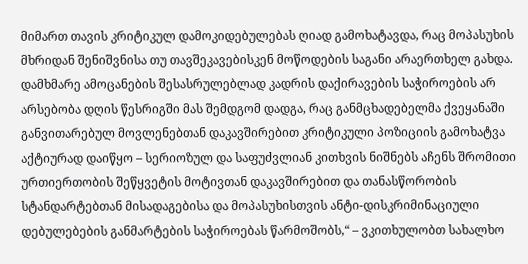მიმართ თავის კრიტიკულ დამოკიდებულებას ღიად გამოხატავდა, რაც მოპასუხის მხრიდან შენიშვნისა თუ თავშეკავებისკენ მოწოდების საგანი არაერთხელ გახდა.
დამხმარე ამოცანების შესასრულებლად კადრის დაქირავების საჭიროების არ არსებობა დღის წესრიგში მას შემდგომ დადგა, რაც განმცხადებელმა ქვეყანაში განვითარებულ მოვლენებთან დაკავშირებით კრიტიკული პოზიციის გამოხატვა აქტიურად დაიწყო – სერიოზულ და საფუძვლიან კითხვის ნიშნებს აჩენს შრომითი ურთიერთობის შეწყვეტის მოტივთან დაკავშირებით და თანასწორობის სტანდარტებთან მისადაგებისა და მოპასუხისთვის ანტი-დისკრიმინაციული დებულებების განმარტების საჭიროებას წარმოშობს,“ – ვკითხულობთ სახალხო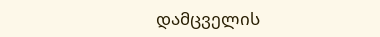დამცველის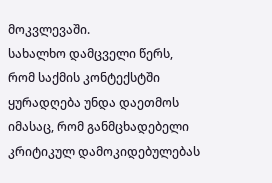მოკვლევაში.
სახალხო დამცველი წერს, რომ საქმის კონტექსტში ყურადღება უნდა დაეთმოს იმასაც, რომ განმცხადებელი კრიტიკულ დამოკიდებულებას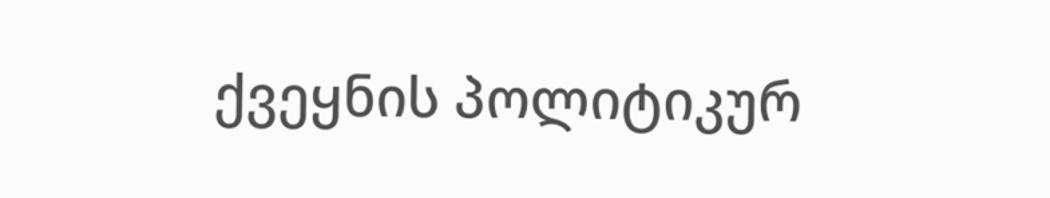ქვეყნის პოლიტიკურ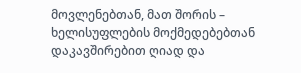მოვლენებთან, მათ შორის – ხელისუფლების მოქმედებებთან დაკავშირებით ღიად და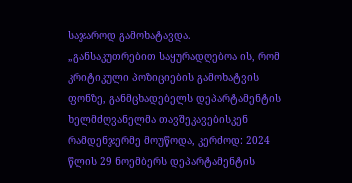საჯაროდ გამოხატავდა.
„განსაკუთრებით საყურადღებოა ის, რომ კრიტიკული პოზიციების გამოხატვის ფონზე, განმცხადებელს დეპარტამენტის ხელმძღვანელმა თავშეკავებისკენ რამდენჯერმე მოუწოდა, კერძოდ: 2024 წლის 29 ნოემბერს დეპარტამენტის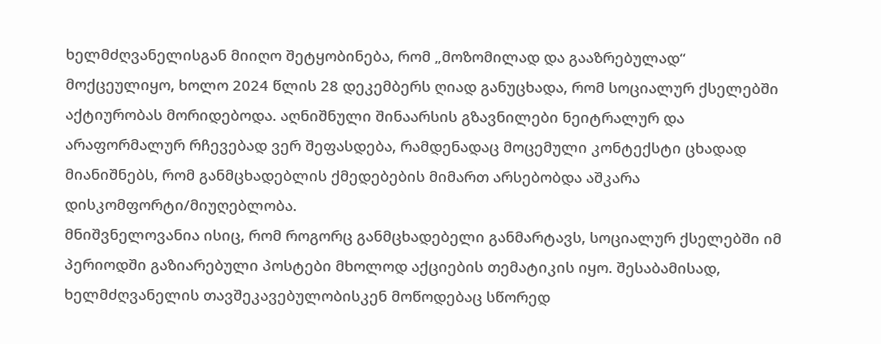ხელმძღვანელისგან მიიღო შეტყობინება, რომ „მოზომილად და გააზრებულად“ მოქცეულიყო, ხოლო 2024 წლის 28 დეკემბერს ღიად განუცხადა, რომ სოციალურ ქსელებში აქტიურობას მორიდებოდა. აღნიშნული შინაარსის გზავნილები ნეიტრალურ და არაფორმალურ რჩევებად ვერ შეფასდება, რამდენადაც მოცემული კონტექსტი ცხადად მიანიშნებს, რომ განმცხადებლის ქმედებების მიმართ არსებობდა აშკარა დისკომფორტი/მიუღებლობა.
მნიშვნელოვანია ისიც, რომ როგორც განმცხადებელი განმარტავს, სოციალურ ქსელებში იმ პერიოდში გაზიარებული პოსტები მხოლოდ აქციების თემატიკის იყო. შესაბამისად, ხელმძღვანელის თავშეკავებულობისკენ მოწოდებაც სწორედ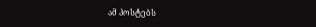ამ პოსტებს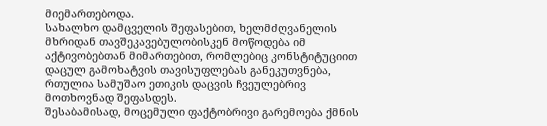მიემართებოდა.
სახალხო დამცველის შეფასებით, ხელმძღვანელის მხრიდან თავშეკავებულობისკენ მოწოდება იმ აქტივობებთან მიმართებით, რომლებიც კონსტიტუციით დაცულ გამოხატვის თავისუფლებას განეკუთვნება, რთულია სამუშაო ეთიკის დაცვის ჩვეულებრივ მოთხოვნად შეფასდეს.
შესაბამისად, მოცემული ფაქტობრივი გარემოება ქმნის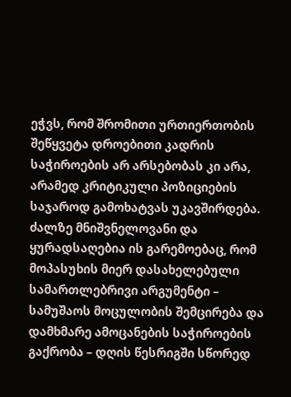ეჭვს, რომ შრომითი ურთიერთობის შეწყვეტა დროებითი კადრის საჭიროების არ არსებობას კი არა, არამედ კრიტიკული პოზიციების საჯაროდ გამოხატვას უკავშირდება.
ძალზე მნიშვნელოვანი და ყურადსაღებია ის გარემოებაც, რომ მოპასუხის მიერ დასახელებული სამართლებრივი არგუმენტი – სამუშაოს მოცულობის შემცირება და დამხმარე ამოცანების საჭიროების გაქრობა – დღის წესრიგში სწორედ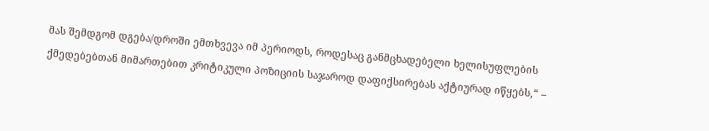მას შემდგომ დგება/დროში ემთხვევა იმ პერიოდს, როდესაც განმცხადებელი ხელისუფლების ქმედებებთან მიმართებით კრიტიკული პოზიციის საჯაროდ დაფიქსირებას აქტიურად იწყებს,“ –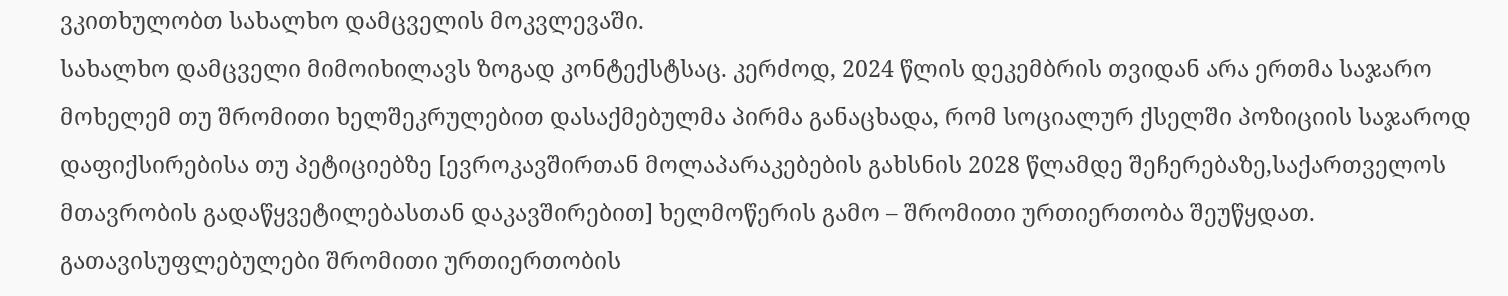ვკითხულობთ სახალხო დამცველის მოკვლევაში.
სახალხო დამცველი მიმოიხილავს ზოგად კონტექსტსაც. კერძოდ, 2024 წლის დეკემბრის თვიდან არა ერთმა საჯარო მოხელემ თუ შრომითი ხელშეკრულებით დასაქმებულმა პირმა განაცხადა, რომ სოციალურ ქსელში პოზიციის საჯაროდ დაფიქსირებისა თუ პეტიციებზე [ევროკავშირთან მოლაპარაკებების გახსნის 2028 წლამდე შეჩერებაზე,საქართველოს მთავრობის გადაწყვეტილებასთან დაკავშირებით] ხელმოწერის გამო – შრომითი ურთიერთობა შეუწყდათ. გათავისუფლებულები შრომითი ურთიერთობის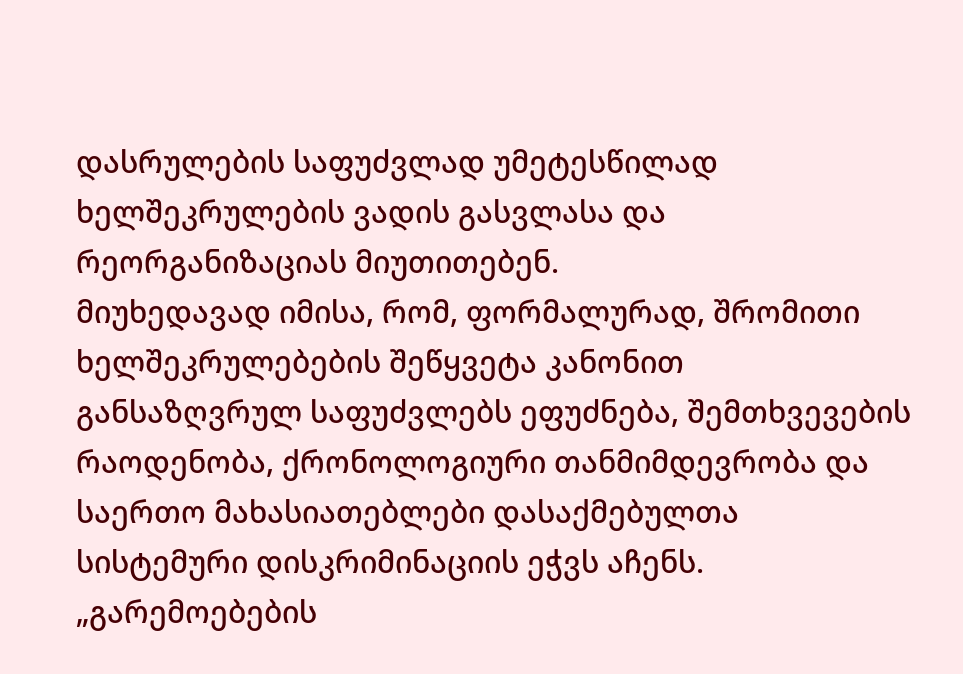დასრულების საფუძვლად უმეტესწილად ხელშეკრულების ვადის გასვლასა და რეორგანიზაციას მიუთითებენ.
მიუხედავად იმისა, რომ, ფორმალურად, შრომითი ხელშეკრულებების შეწყვეტა კანონით განსაზღვრულ საფუძვლებს ეფუძნება, შემთხვევების რაოდენობა, ქრონოლოგიური თანმიმდევრობა და საერთო მახასიათებლები დასაქმებულთა სისტემური დისკრიმინაციის ეჭვს აჩენს.
„გარემოებების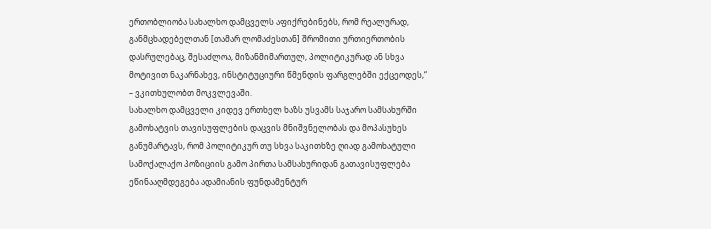ერთობლიობა სახალხო დამცველს აფიქრებინებს, რომ რეალურად, განმცხადებელთან [თამარ ლომაძესთან] შრომითი ურთიერთობის დასრულებაც, შესაძლოა, მიზანმიმართულ, პოლიტიკურად ან სხვა მოტივით ნაკარნახევ, ინსტიტუციური წმენდის ფარგლებში ექცეოდეს,“ – ვკითხულობთ მოკვლევაში.
სახალხო დამცველი კიდევ ერთხელ ხაზს უსვამს საჯარო სამსახურში გამოხატვის თავისუფლების დაცვის მნიშვნელობას და მოპასუხეს განუმარტავს, რომ პოლიტიკურ თუ სხვა საკითხზე ღიად გამოხატული სამოქალაქო პოზიციის გამო პირთა სამსახურიდან გათავისუფლება ეწინააღმდეგება ადამიანის ფუნდამენტურ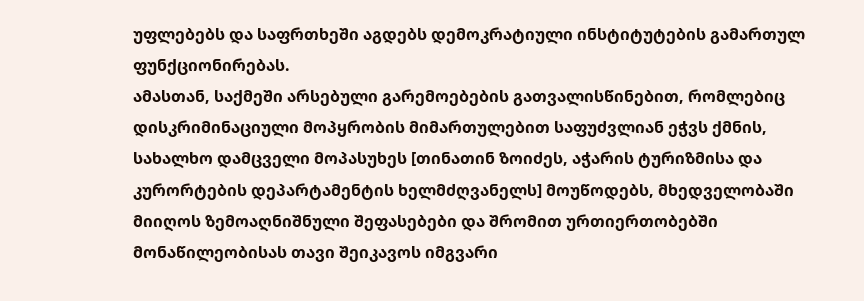უფლებებს და საფრთხეში აგდებს დემოკრატიული ინსტიტუტების გამართულ ფუნქციონირებას.
ამასთან, საქმეში არსებული გარემოებების გათვალისწინებით, რომლებიც დისკრიმინაციული მოპყრობის მიმართულებით საფუძვლიან ეჭვს ქმნის, სახალხო დამცველი მოპასუხეს [თინათინ ზოიძეს, აჭარის ტურიზმისა და კურორტების დეპარტამენტის ხელმძღვანელს] მოუწოდებს, მხედველობაში მიიღოს ზემოაღნიშნული შეფასებები და შრომით ურთიერთობებში მონაწილეობისას თავი შეიკავოს იმგვარი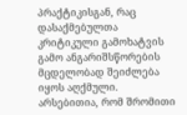პრაქტიკისგან, რაც დასაქმებულთა კრიტიკული გამოხატვის გამო ანგარიშსწორების მცდელობად შეიძლება იყოს აღქმული. არსებითია, რომ შრომითი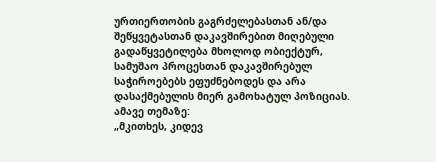ურთიერთობის გაგრძელებასთან ან/და შეწყვეტასთან დაკავშირებით მიღებული გადაწყვეტილება მხოლოდ ობიექტურ, სამუშაო პროცესთან დაკავშირებულ საჭიროებებს ეფუძნებოდეს და არა დასაქმებულის მიერ გამოხატულ პოზიციას.
ამავე თემაზე:
„მკითხეს, კიდევ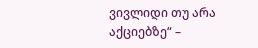ვივლიდი თუ არა აქციებზე“ –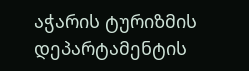აჭარის ტურიზმის დეპარტამენტის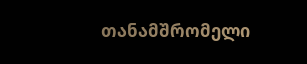თანამშრომელი